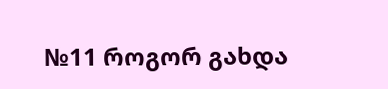№11 როგორ გახდა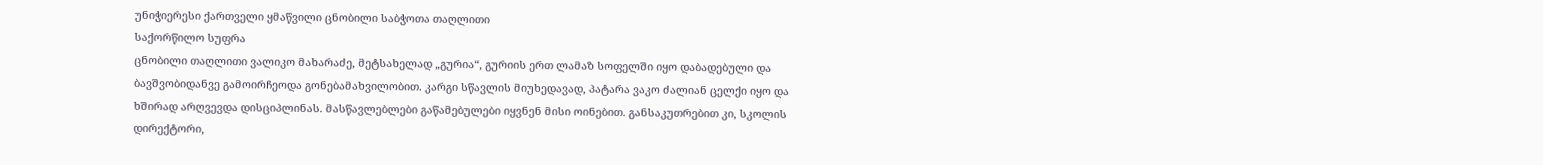უნიჭიერესი ქართველი ყმაწვილი ცნობილი საბჭოთა თაღლითი
საქორწილო სუფრა
ცნობილი თაღლითი ვალიკო მახარაძე, მეტსახელად „გურია“, გურიის ერთ ლამაზ სოფელში იყო დაბადებული და ბავშვობიდანვე გამოირჩეოდა გონებამახვილობით. კარგი სწავლის მიუხედავად, პატარა ვაკო ძალიან ცელქი იყო და ხშირად არღვევდა დისციპლინას. მასწავლებლები გაწამებულები იყვნენ მისი ოინებით. განსაკუთრებით კი, სკოლის დირექტორი,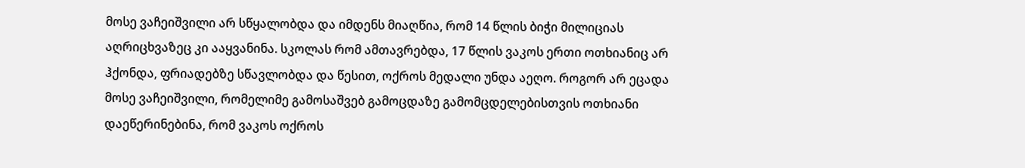მოსე ვაჩეიშვილი არ სწყალობდა და იმდენს მიაღწია, რომ 14 წლის ბიჭი მილიციას აღრიცხვაზეც კი ააყვანინა. სკოლას რომ ამთავრებდა, 17 წლის ვაკოს ერთი ოთხიანიც არ ჰქონდა, ფრიადებზე სწავლობდა და წესით, ოქროს მედალი უნდა აეღო. როგორ არ ეცადა მოსე ვაჩეიშვილი, რომელიმე გამოსაშვებ გამოცდაზე გამომცდელებისთვის ოთხიანი დაეწერინებინა, რომ ვაკოს ოქროს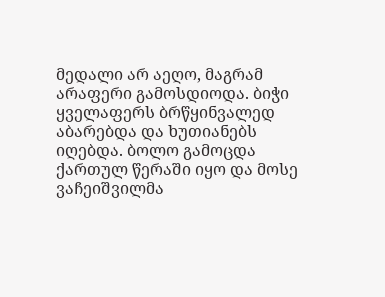მედალი არ აეღო, მაგრამ არაფერი გამოსდიოდა. ბიჭი ყველაფერს ბრწყინვალედ აბარებდა და ხუთიანებს იღებდა. ბოლო გამოცდა ქართულ წერაში იყო და მოსე ვაჩეიშვილმა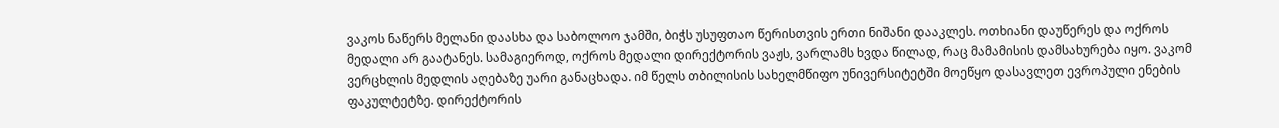ვაკოს ნაწერს მელანი დაასხა და საბოლოო ჯამში, ბიჭს უსუფთაო წერისთვის ერთი ნიშანი დააკლეს. ოთხიანი დაუწერეს და ოქროს მედალი არ გაატანეს. სამაგიეროდ, ოქროს მედალი დირექტორის ვაჟს, ვარლამს ხვდა წილად, რაც მამამისის დამსახურება იყო. ვაკომ ვერცხლის მედლის აღებაზე უარი განაცხადა. იმ წელს თბილისის სახელმწიფო უნივერსიტეტში მოეწყო დასავლეთ ევროპული ენების ფაკულტეტზე. დირექტორის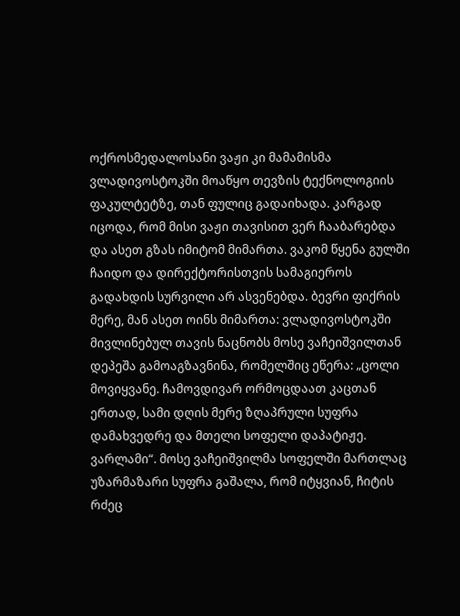ოქროსმედალოსანი ვაჟი კი მამამისმა ვლადივოსტოკში მოაწყო თევზის ტექნოლოგიის ფაკულტეტზე, თან ფულიც გადაიხადა. კარგად იცოდა, რომ მისი ვაჟი თავისით ვერ ჩააბარებდა და ასეთ გზას იმიტომ მიმართა. ვაკომ წყენა გულში ჩაიდო და დირექტორისთვის სამაგიეროს გადახდის სურვილი არ ასვენებდა. ბევრი ფიქრის მერე, მან ასეთ ოინს მიმართა: ვლადივოსტოკში მივლინებულ თავის ნაცნობს მოსე ვაჩეიშვილთან დეპეშა გამოაგზავნინა, რომელშიც ეწერა: „ცოლი მოვიყვანე. ჩამოვდივარ ორმოცდაათ კაცთან ერთად, სამი დღის მერე ზღაპრული სუფრა დამახვედრე და მთელი სოფელი დაპატიჟე. ვარლამი“. მოსე ვაჩეიშვილმა სოფელში მართლაც უზარმაზარი სუფრა გაშალა, რომ იტყვიან, ჩიტის რძეც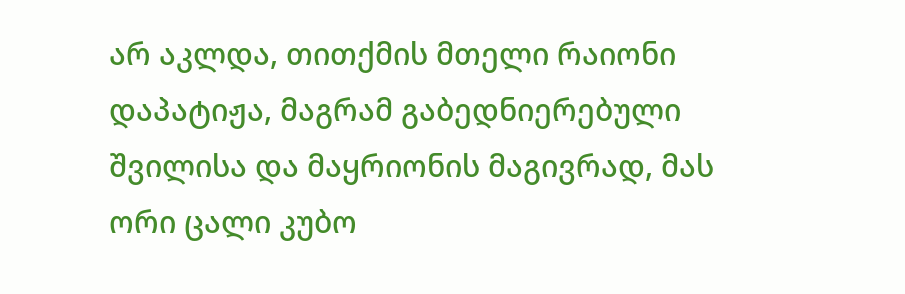არ აკლდა, თითქმის მთელი რაიონი დაპატიჟა, მაგრამ გაბედნიერებული შვილისა და მაყრიონის მაგივრად, მას ორი ცალი კუბო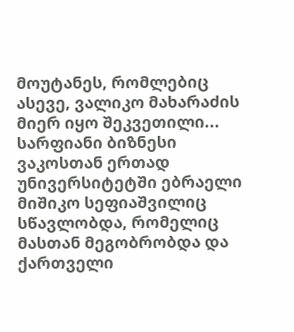მოუტანეს, რომლებიც ასევე, ვალიკო მახარაძის მიერ იყო შეკვეთილი...
სარფიანი ბიზნესი
ვაკოსთან ერთად უნივერსიტეტში ებრაელი მიშიკო სეფიაშვილიც სწავლობდა, რომელიც მასთან მეგობრობდა და ქართველი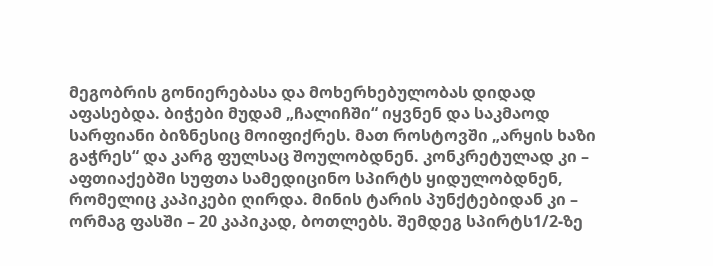მეგობრის გონიერებასა და მოხერხებულობას დიდად აფასებდა. ბიჭები მუდამ „ჩალიჩში“ იყვნენ და საკმაოდ სარფიანი ბიზნესიც მოიფიქრეს. მათ როსტოვში „არყის ხაზი გაჭრეს“ და კარგ ფულსაც შოულობდნენ. კონკრეტულად კი – აფთიაქებში სუფთა სამედიცინო სპირტს ყიდულობდნენ, რომელიც კაპიკები ღირდა. მინის ტარის პუნქტებიდან კი – ორმაგ ფასში – 20 კაპიკად, ბოთლებს. შემდეგ სპირტს1/2-ზე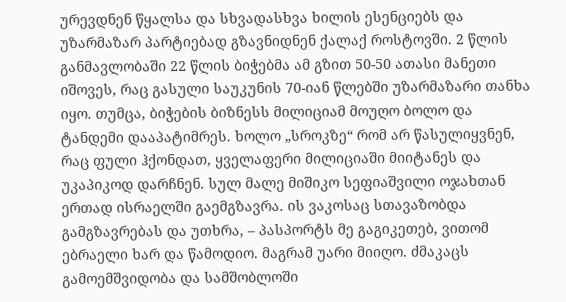ურევდნენ წყალსა და სხვადასხვა ხილის ესენციებს და უზარმაზარ პარტიებად გზავნიდნენ ქალაქ როსტოვში. 2 წლის განმავლობაში 22 წლის ბიჭებმა ამ გზით 50-50 ათასი მანეთი იშოვეს, რაც გასული საუკუნის 70-იან წლებში უზარმაზარი თანხა იყო. თუმცა, ბიჭების ბიზნესს მილიციამ მოუღო ბოლო და ტანდემი დააპატიმრეს. ხოლო „სროკზე“ რომ არ წასულიყვნენ, რაც ფული ჰქონდათ, ყველაფერი მილიციაში მიიტანეს და უკაპიკოდ დარჩნენ. სულ მალე მიშიკო სეფიაშვილი ოჯახთან ერთად ისრაელში გაემგზავრა. ის ვაკოსაც სთავაზობდა გამგზავრებას და უთხრა, – პასპორტს მე გაგიკეთებ, ვითომ ებრაელი ხარ და წამოდიო. მაგრამ უარი მიიღო. ძმაკაცს გამოემშვიდობა და სამშობლოში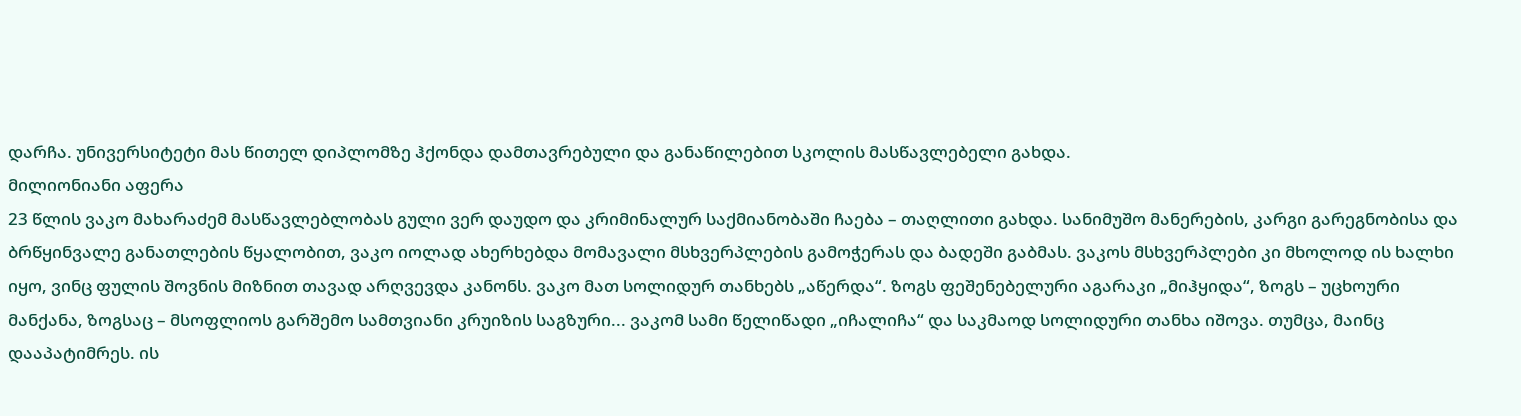დარჩა. უნივერსიტეტი მას წითელ დიპლომზე ჰქონდა დამთავრებული და განაწილებით სკოლის მასწავლებელი გახდა.
მილიონიანი აფერა
23 წლის ვაკო მახარაძემ მასწავლებლობას გული ვერ დაუდო და კრიმინალურ საქმიანობაში ჩაება – თაღლითი გახდა. სანიმუშო მანერების, კარგი გარეგნობისა და ბრწყინვალე განათლების წყალობით, ვაკო იოლად ახერხებდა მომავალი მსხვერპლების გამოჭერას და ბადეში გაბმას. ვაკოს მსხვერპლები კი მხოლოდ ის ხალხი იყო, ვინც ფულის შოვნის მიზნით თავად არღვევდა კანონს. ვაკო მათ სოლიდურ თანხებს „აწერდა“. ზოგს ფეშენებელური აგარაკი „მიჰყიდა“, ზოგს – უცხოური მანქანა, ზოგსაც – მსოფლიოს გარშემო სამთვიანი კრუიზის საგზური... ვაკომ სამი წელიწადი „იჩალიჩა“ და საკმაოდ სოლიდური თანხა იშოვა. თუმცა, მაინც დააპატიმრეს. ის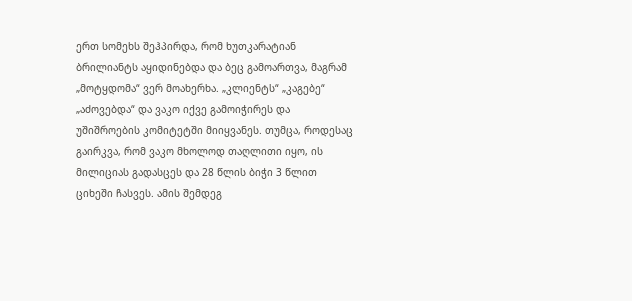ერთ სომეხს შეჰპირდა, რომ ხუთკარატიან ბრილიანტს აყიდინებდა და ბეც გამოართვა, მაგრამ „მოტყდომა“ ვერ მოახერხა. „კლიენტს“ „კაგებე“ „აძოვებდა“ და ვაკო იქვე გამოიჭირეს და უშიშროების კომიტეტში მიიყვანეს. თუმცა, როდესაც გაირკვა, რომ ვაკო მხოლოდ თაღლითი იყო, ის მილიციას გადასცეს და 28 წლის ბიჭი 3 წლით ციხეში ჩასვეს. ამის შემდეგ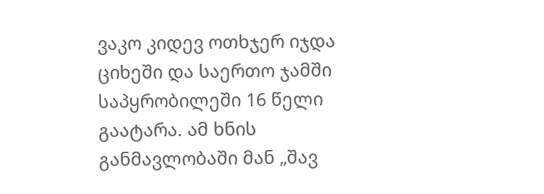ვაკო კიდევ ოთხჯერ იჯდა ციხეში და საერთო ჯამში საპყრობილეში 16 წელი გაატარა. ამ ხნის განმავლობაში მან „შავ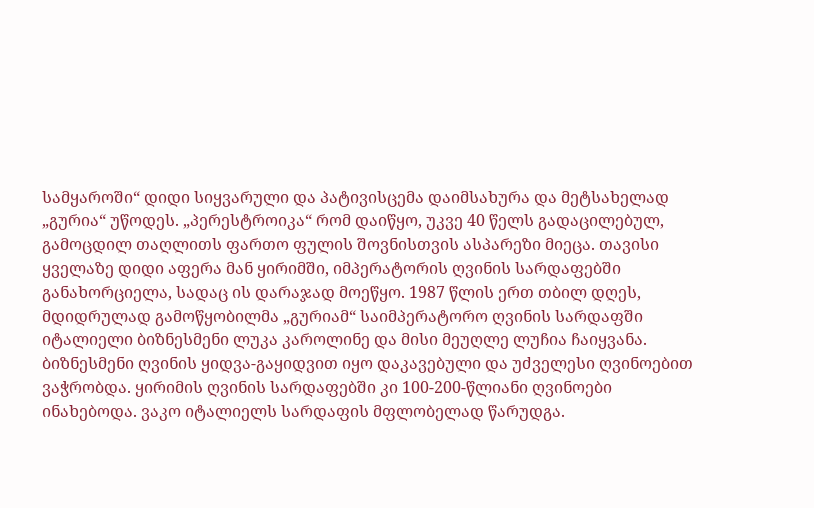სამყაროში“ დიდი სიყვარული და პატივისცემა დაიმსახურა და მეტსახელად „გურია“ უწოდეს. „პერესტროიკა“ რომ დაიწყო, უკვე 40 წელს გადაცილებულ, გამოცდილ თაღლითს ფართო ფულის შოვნისთვის ასპარეზი მიეცა. თავისი ყველაზე დიდი აფერა მან ყირიმში, იმპერატორის ღვინის სარდაფებში განახორციელა, სადაც ის დარაჯად მოეწყო. 1987 წლის ერთ თბილ დღეს, მდიდრულად გამოწყობილმა „გურიამ“ საიმპერატორო ღვინის სარდაფში იტალიელი ბიზნესმენი ლუკა კაროლინე და მისი მეუღლე ლუჩია ჩაიყვანა. ბიზნესმენი ღვინის ყიდვა-გაყიდვით იყო დაკავებული და უძველესი ღვინოებით ვაჭრობდა. ყირიმის ღვინის სარდაფებში კი 100-200-წლიანი ღვინოები ინახებოდა. ვაკო იტალიელს სარდაფის მფლობელად წარუდგა.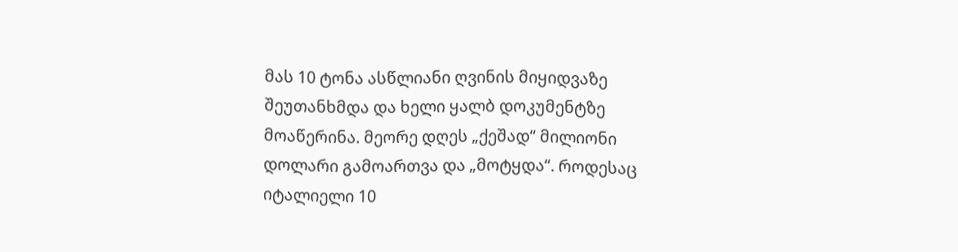მას 10 ტონა ასწლიანი ღვინის მიყიდვაზე შეუთანხმდა და ხელი ყალბ დოკუმენტზე მოაწერინა. მეორე დღეს „ქეშად“ მილიონი დოლარი გამოართვა და „მოტყდა“. როდესაც იტალიელი 10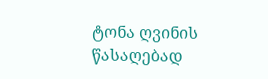ტონა ღვინის წასაღებად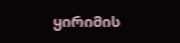ყირიმის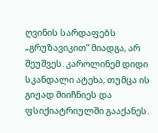ღვინის სარდაფებს „გრუზავიკით“ მიადგა, არ შეუშვეს. კაროლინემ დიდი სკანდალი ატეხა, თუმცა ის გიჟად მიიჩნიეს და ფსიქიატრიულში გააქანეს.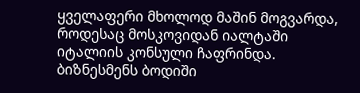ყველაფერი მხოლოდ მაშინ მოგვარდა, როდესაც მოსკოვიდან იალტაში იტალიის კონსული ჩაფრინდა. ბიზნესმენს ბოდიში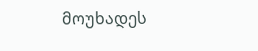მოუხადეს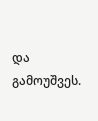და გამოუშვეს.